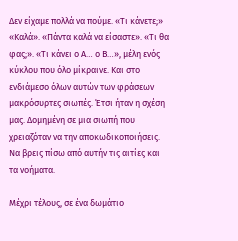Δεν είχαμε πολλά να πούμε. «Τι κάνετε;» «Καλά». «Πάντα καλά να είσαστε». «Τι θα φας;». «Τι κάνει ο Α… ο Β…», μέλη ενός κύκλου που όλο μίκραινε. Και στο ενδιάμεσο όλων αυτών των φράσεων μακρόσυρτες σιωπές. Έτσι ήταν η σχέση μας. Δομημένη σε μια σιωπή που χρειαζόταν να την αποκωδικοποιήσεις. Να βρεις πίσω από αυτήν τις αιτίες και τα νοήματα.

Μέχρι τέλους, σε ένα δωμάτιο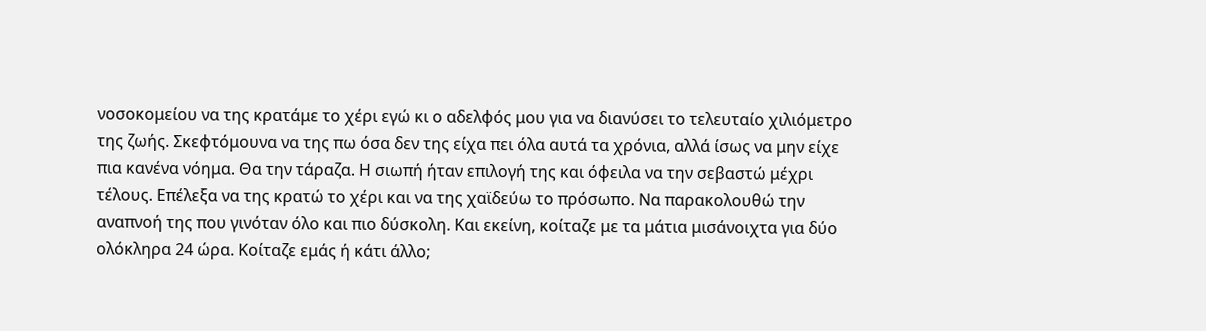νοσοκομείου να της κρατάμε το χέρι εγώ κι ο αδελφός μου για να διανύσει το τελευταίο χιλιόμετρο της ζωής. Σκεφτόμουνα να της πω όσα δεν της είχα πει όλα αυτά τα χρόνια, αλλά ίσως να μην είχε πια κανένα νόημα. Θα την τάραζα. Η σιωπή ήταν επιλογή της και όφειλα να την σεβαστώ μέχρι τέλους. Επέλεξα να της κρατώ το χέρι και να της χαϊδεύω το πρόσωπο. Να παρακολουθώ την αναπνοή της που γινόταν όλο και πιο δύσκολη. Και εκείνη, κοίταζε με τα μάτια μισάνοιχτα για δύο ολόκληρα 24 ώρα. Κοίταζε εμάς ή κάτι άλλο;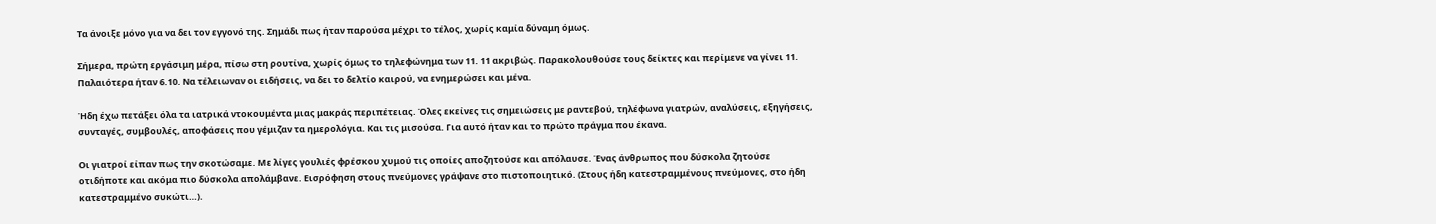Τα άνοιξε μόνο για να δει τον εγγονό της. Σημάδι πως ήταν παρούσα μέχρι το τέλος, χωρίς καμία δύναμη όμως.

Σήμερα, πρώτη εργάσιμη μέρα, πίσω στη ρουτίνα, χωρίς όμως το τηλεφώνημα των 11. 11 ακριβώς. Παρακολουθούσε τους δείκτες και περίμενε να γίνει 11. Παλαιότερα ήταν 6.10. Να τέλειωναν οι ειδήσεις, να δει το δελτίο καιρού, να ενημερώσει και μένα.

Ήδη έχω πετάξει όλα τα ιατρικά ντοκουμέντα μιας μακράς περιπέτειας. Όλες εκείνες τις σημειώσεις με ραντεβού, τηλέφωνα γιατρών, αναλύσεις, εξηγήσεις, συνταγές, συμβουλές, αποφάσεις που γέμιζαν τα ημερολόγια. Και τις μισούσα. Για αυτό ήταν και το πρώτο πράγμα που έκανα.

Οι γιατροί είπαν πως την σκοτώσαμε. Με λίγες γουλιές φρέσκου χυμού τις οποίες αποζητούσε και απόλαυσε. Ένας άνθρωπος που δύσκολα ζητούσε οτιδήποτε και ακόμα πιο δύσκολα απολάμβανε. Εισρόφηση στους πνεύμονες γράψανε στο πιστοποιητικό. (Στους ήδη κατεστραμμένους πνεύμονες, στο ήδη κατεστραμμένο συκώτι…).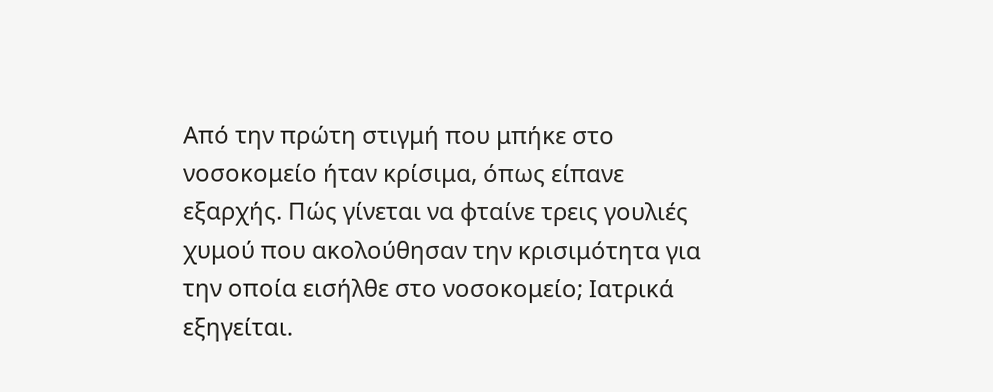Από την πρώτη στιγμή που μπήκε στο νοσοκομείο ήταν κρίσιμα, όπως είπανε εξαρχής. Πώς γίνεται να φταίνε τρεις γουλιές χυμού που ακολούθησαν την κρισιμότητα για την οποία εισήλθε στο νοσοκομείο; Ιατρικά εξηγείται.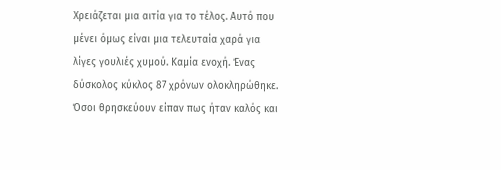Χρειάζεται μια αιτία για το τέλος. Αυτό που μένει όμως είναι μια τελευταία χαρά για λίγες γουλιές χυμού. Καμία ενοχή. Ένας δύσκολος κύκλος 87 χρόνων ολοκληρώθηκε. Όσοι θρησκεύουν είπαν πως ήταν καλός και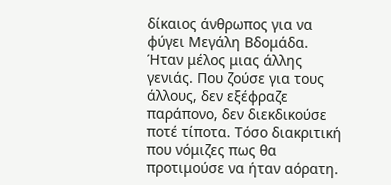δίκαιος άνθρωπος για να φύγει Μεγάλη Βδομάδα. Ήταν μέλος μιας άλλης γενιάς. Που ζούσε για τους άλλους, δεν εξέφραζε παράπονο, δεν διεκδικούσε ποτέ τίποτα. Τόσο διακριτική που νόμιζες πως θα προτιμούσε να ήταν αόρατη.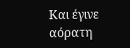Και έγινε αόρατη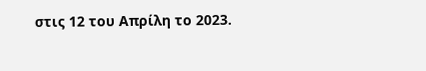στις 12 του Απρίλη το 2023.